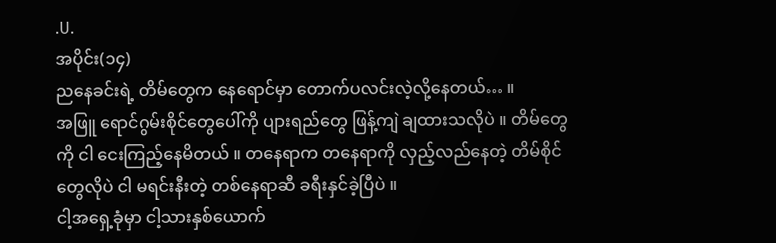.U.
အပိုင်း(၁၄)
ညနေခင်းရဲ့ တိမ်တွေက နေရောင်မှာ တောက်ပလင်းလဲ့လို့နေတယ်… ။
အဖြူ ရောင်ဂွမ်းစိုင်တွေပေါ်ကို ပျားရည်တွေ ဖြန့်ကျဲ ချထားသလိုပဲ ။ တိမ်တွေကို ငါ ငေးကြည့်နေမိတယ် ။ တနေရာက တနေရာကို လှည့်လည်နေတဲ့ တိမ်စိုင်တွေလိုပဲ ငါ မရင်းနီးတဲ့ တစ်နေရာဆီ ခရီးနှင်ခဲ့ပြီပဲ ။
ငါ့အရှေ့ခုံမှာ ငါ့သားနှစ်ယောက်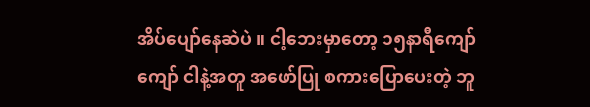အိပ်ပျော်နေဆဲပဲ ။ ငါ့ဘေးမှာတော့ ၁၅နာရီကျော်ကျော် ငါနဲ့အတူ အဖော်ပြု စကားပြောပေးတဲ့ ဘူ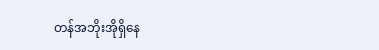တန်အဘိုးအိုရှိနေ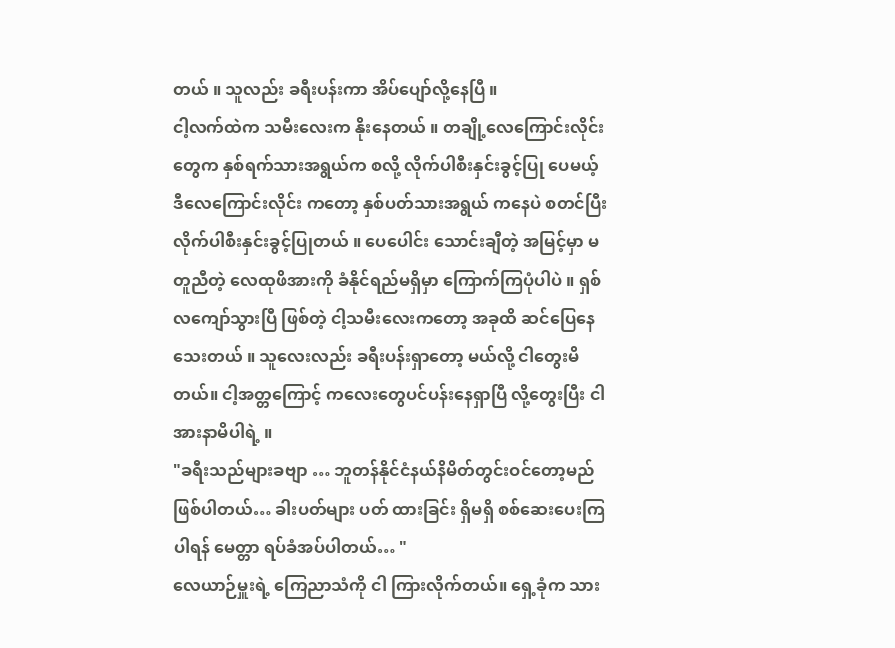တယ် ။ သူလည်း ခရီးပန်းကာ အိပ်ပျော်လို့နေပြီ ။
ငါ့လက်ထဲက သမီးလေးက နိုးနေတယ် ။ တချို့လေကြောင်းလိုင်းတွေက နှစ်ရက်သားအရွယ်က စလို့ လိုက်ပါစီးနှင်းခွင့်ပြု ပေမယ့် ဒီလေကြောင်းလိုင်း ကတော့ နှစ်ပတ်သားအရွယ် ကနေပဲ စတင်ပြီး လိုက်ပါစီးနှင်းခွင့်ပြုတယ် ။ ပေပေါင်း သောင်းချီတဲ့ အမြင့်မှာ မတူညီတဲ့ လေထုဖိအားကို ခံနိုင်ရည်မရှိမှာ ကြောက်ကြပုံပါပဲ ။ ရှစ်လကျော်သွားပြီ ဖြစ်တဲ့ ငါ့သမီးလေးကတော့ အခုထိ ဆင်ပြေနေသေးတယ် ။ သူလေးလည်း ခရီးပန်းရှာတော့ မယ်လို့ ငါတွေးမိတယ်။ ငါ့အတ္တကြောင့် ကလေးတွေပင်ပန်းနေရှာပြီ လို့တွေးပြီး ငါအားနာမိပါရဲ့ ။
"ခရီးသည်များခဗျာ … ဘူတန်နိုင်ငံနယ်နိမိတ်တွင်းဝင်တော့မည်ဖြစ်ပါတယ်… ခါးပတ်များ ပတ် ထားခြင်း ရှိမရှိ စစ်ဆေးပေးကြပါရန် မေတ္တာ ရပ်ခံအပ်ပါတယ်… "
လေယာဉ်မှူးရဲ့ ကြေညာသံကို ငါ ကြားလိုက်တယ်။ ရှေ့ခုံက သား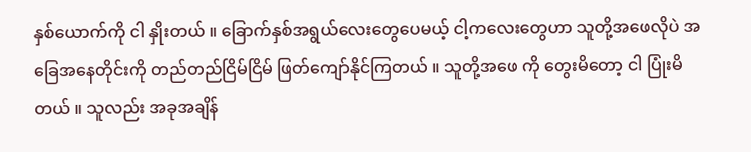နှစ်ယောက်ကို ငါ နှိုးတယ် ။ ခြောက်နှစ်အရွယ်လေးတွေပေမယ့် ငါ့ကလေးတွေဟာ သူတို့အဖေလိုပဲ အခြေအနေတိုင်းကို တည်တည်ငြိမ်ငြိမ် ဖြတ်ကျော်နိုင်ကြတယ် ။ သူတို့အဖေ ကို တွေးမိတော့ ငါ ပြုံးမိတယ် ။ သူလည်း အခုအချိန်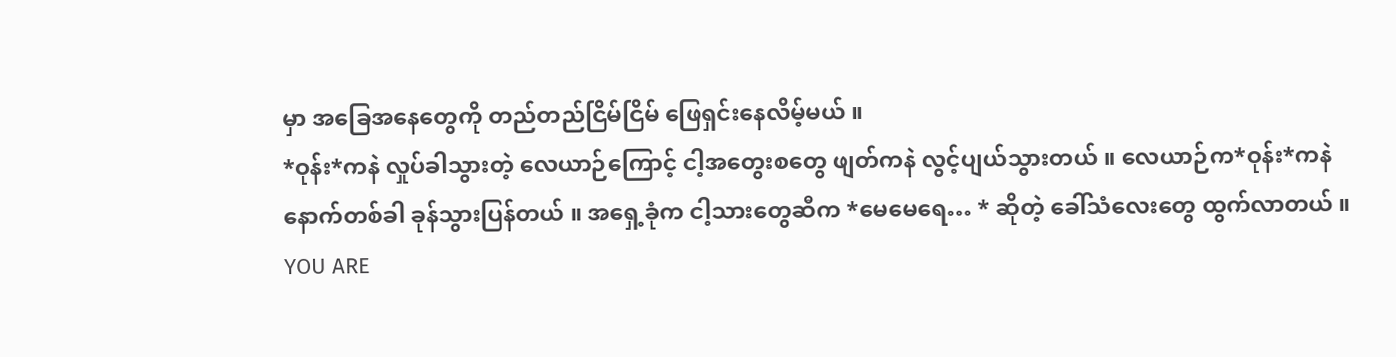မှာ အခြေအနေတွေကို တည်တည်ငြိမ်ငြိမ် ဖြေရှင်းနေလိမ့်မယ် ။
*ဝုန်း*ကနဲ လှုပ်ခါသွားတဲ့ လေယာဉ်ကြောင့် ငါ့အတွေးစတွေ ဖျတ်ကနဲ လွင့်ပျယ်သွားတယ် ။ လေယာဉ်က*ဝုန်း*ကနဲ နောက်တစ်ခါ ခုန်သွားပြန်တယ် ။ အရှေ့ခုံက ငါ့သားတွေဆီက *မေမေရေ… * ဆိုတဲ့ ခေါ်သံလေးတွေ ထွက်လာတယ် ။
YOU ARE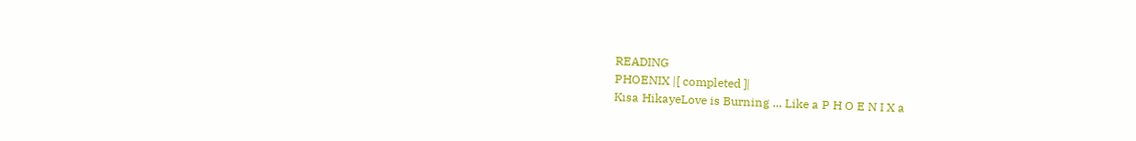READING
PHOENIX |[ completed ]|
Kısa HikayeLove is Burning ... Like a P H O E N I X a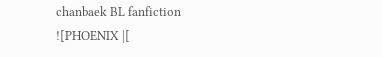chanbaek BL fanfiction
![PHOENIX |[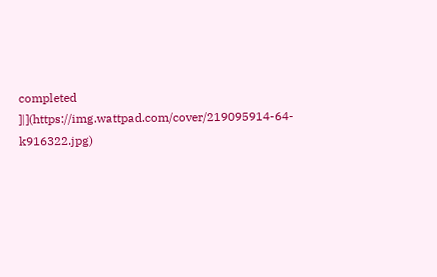completed ]|](https://img.wattpad.com/cover/219095914-64-k916322.jpg)